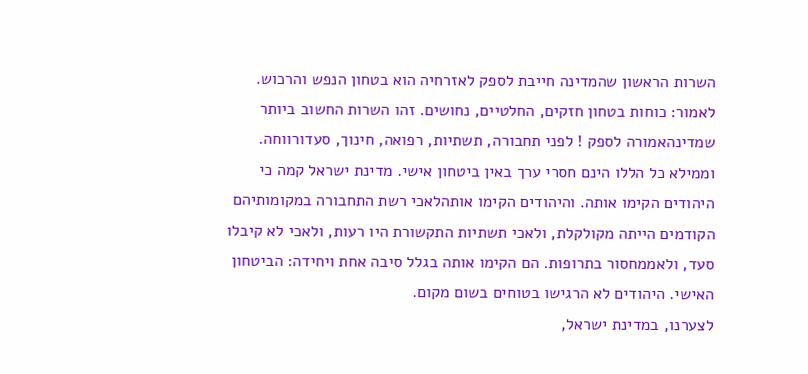השרות הראשון שהמדינה חייבת לספק לאזרחיה הוא בטחון הנפש והרכוש. לאמור: כוחות בטחון חזקים, החלטיים, נחושים. זהו השרות החשוב ביותר שמדינהאמורה לספק ! לפני תחבורה, תשתיות, רפואה, חינוך, סעדורווחה. וממילא כל הללו הינם חסרי ערך באין ביטחון אישי. מדינת ישראל קמה כי היהודים הקימו אותה. והיהודים הקימו אותהלאכי רשת התחבורה במקומותיהם הקודמים הייתה מקולקלת, ולאכי תשתיות התקשורת היו רעות, ולאכי לא קיבלו סעד, ולאממחסור בתרופות. הם הקימו אותה בגלל סיבה אחת ויחידה: הביטחון האישי. היהודים לא הרגישו בטוחים בשום מקום.
לצערנו, במדינת ישראל,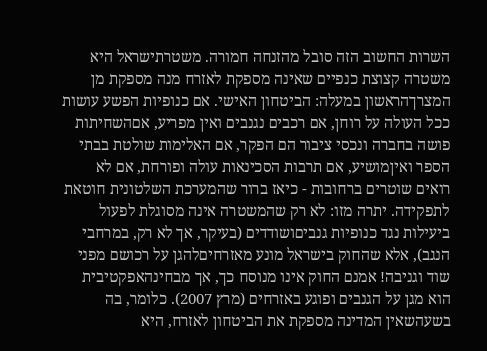השרות החשוב הזה סובל מהזנחה חמורה. משטרתישראל היא משטרה קצוצת כנפיים שאינה מספקת לאזרח מנה מספקת מן המצרךהראשון במעלה: הביטחון האישי. אם כנופיות הפשע עושות ככל העולה על רוחן, אם רכבים נגנבים ואין מפריע, אםהשחיתות פושה בחברה ונכסי ציבור הם הפקר, אם האלימות שולטת בבתי הספר ואיןמושיע, אם תרבות הסכינאות עולה ופורחת, אם לא רואים שוטרים ברחובות - כיאז ברור שהמערכת השלטונית חוטאת לתפקידה. יתרה מזו: לא רק שהמשטרה אינה מסוגלת לפעול ביעילות נגד כנופיות גנביםושודדים (בעיקר, אך לא רק, במרחבי הנגב), אלא שהחוק בישראל מונע מאזרחיםלהגן על רכושם מפני שוד וגניבה! אמנם החוק אינו מנוסח כך, אך מבחינהאפקטיבית הוא מגן על הגנבים ופוגע באזרחים (מרץ 2007). כלומר, בה בשעהשאין המדינה מספקת את הביטחון לאזרח, היא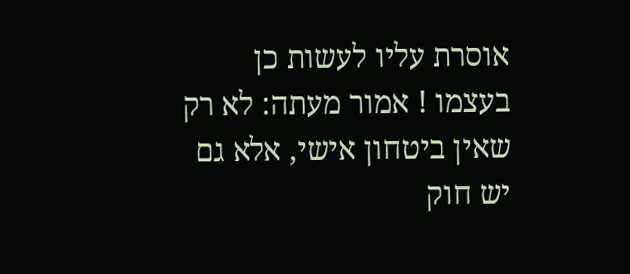אוסרת עליו לעשות כן בעצמו ! אמור מעתה: לא רק שאין ביטחון אישי, אלא גם יש חוק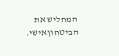המחליש את הביטחוןאישי.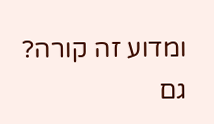ומדוע זה קורה? גם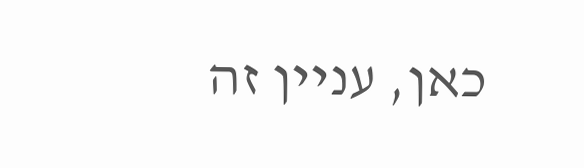כאן, עניין זה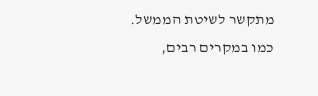מתקשר לשיטת הממשל. כמו במקרים רבים,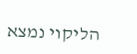הליקוי נמצא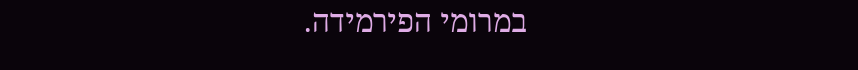במרומי הפירמידה.